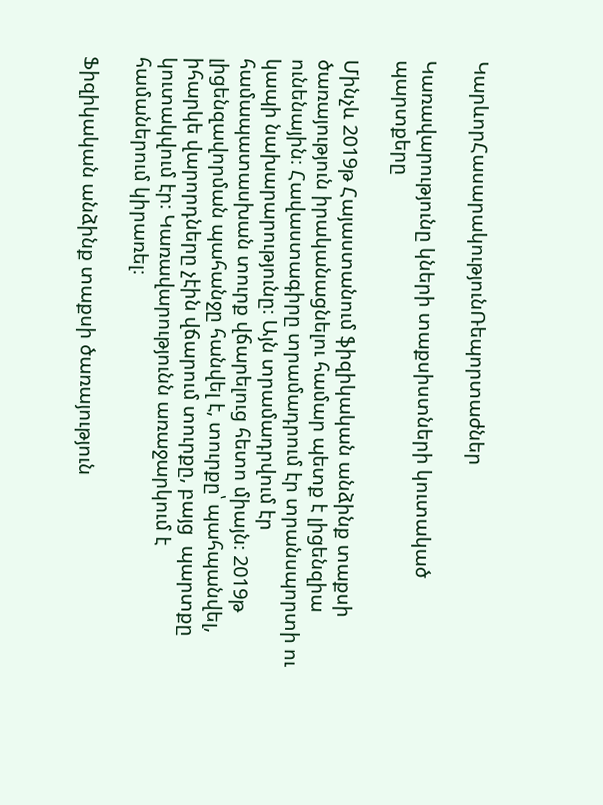ԿարևորՀասարակությունՌեպորտաժներ

Կառավարությունը կների տաքսիստների կուտակած պարտքերը

Մինչև 2019թ Հայաստանում ֆիզիկական անձինք տաքսի ծառայություն իրականացնելու համար պետք է լիցենզիա ունենային։ Հավաստագիրը տրամադրում էր տրանսպորտի ու կապի նախարարությունը։ Այն տրամադրվում էր համապատասխան տուրք վճարելուց հետո միայն։ 2019թ լիցենզավորման պահանջը հանվել է, տուրքը՝ պահպանվել, իհարկե վարորդները չէին վճարում տուրքը, բայց  պարտքը կուտակվում էր։ Կառավարությունն առաջարկում է համաներում կիրառել։

Ֆիզիկական անձինք տաքսի ծառայություն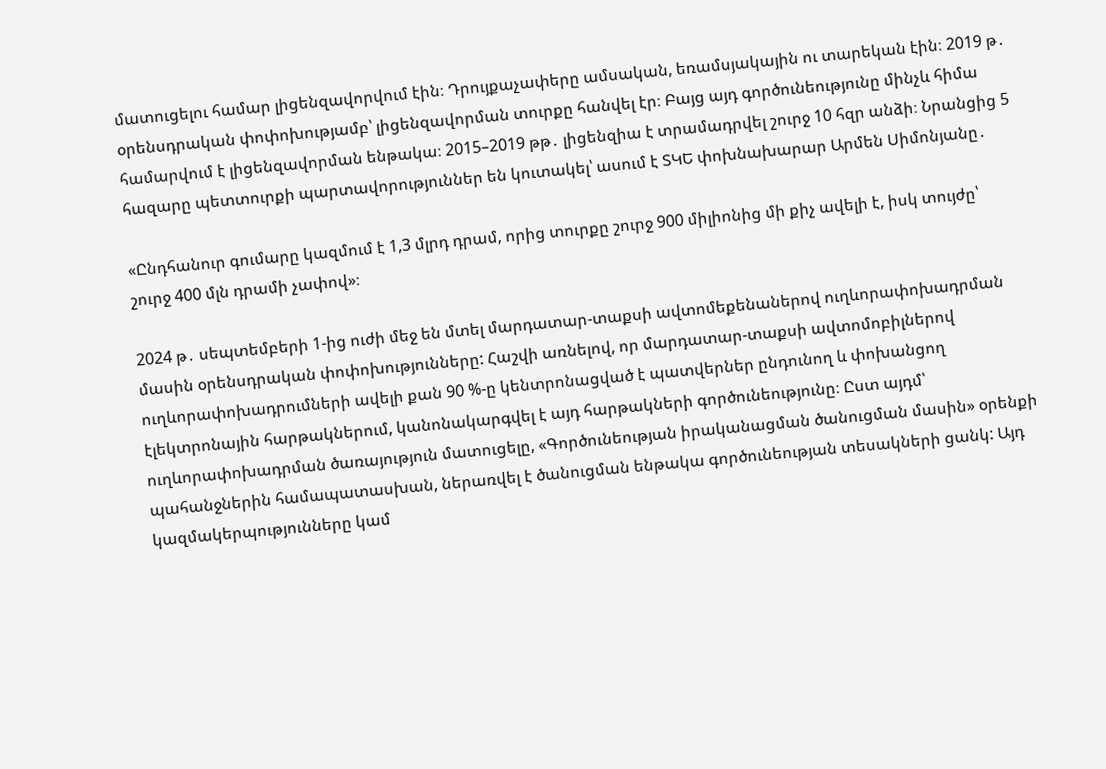մատուցելու համար լիցենզավորվում էին։ Դրույքաչափերը ամսական, եռամսյակային ու տարեկան էին։ 2019 թ․ օրենսդրական փոփոխությամբ՝ լիցենզավորման տուրքը հանվել էր։ Բայց այդ գործունեությունը մինչև հիմա համարվում է լիցենզավորման ենթակա։ 2015–2019 թթ․ լիցենզիա է տրամադրվել շուրջ 10 հզր անձի։ Նրանցից 5 հազարը պետտուրքի պարտավորություններ են կուտակել՝ ասում է ՏԿԵ փոխնախարար Արմեն Սիմոնյանը․

«Ընդհանուր գումարը կազմում է 1,3 մլրդ դրամ, որից տուրքը շուրջ 900 միլիոնից մի քիչ ավելի է, իսկ տույժը՝ շուրջ 400 մլն դրամի չափով»։

2024 թ․ սեպտեմբերի 1-ից ուժի մեջ են մտել մարդատար-տաքսի ավտոմեքենաներով ուղևորափոխադրման մասին օրենսդրական փոփոխությունները: Հաշվի առնելով, որ մարդատար-տաքսի ավտոմոբիլներով ուղևորափոխադրումների ավելի քան 90 %-ը կենտրոնացված է պատվերներ ընդունող և փոխանցող էլեկտրոնային հարթակներում, կանոնակարգվել է այդ հարթակների գործունեությունը։ Ըստ այդմ՝ ուղևորափոխադրման ծառայություն մատուցելը, «Գործունեության իրականացման ծանուցման մասին» օրենքի պահանջներին համապատասխան, ներառվել է ծանուցման ենթակա գործունեության տեսակների ցանկ: Այդ կազմակերպությունները կամ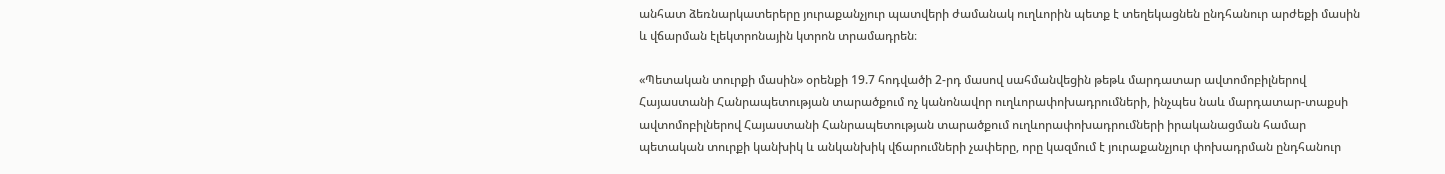անհատ ձեռնարկատերերը յուրաքանչյուր պատվերի ժամանակ ուղևորին պետք է տեղեկացնեն ընդհանուր արժեքի մասին և վճարման էլեկտրոնային կտրոն տրամադրեն։

«Պետական տուրքի մասին» օրենքի 19.7 հոդվածի 2-րդ մասով սահմանվեցին թեթև մարդատար ավտոմոբիլներով Հայաստանի Հանրապետության տարածքում ոչ կանոնավոր ուղևորափոխադրումների, ինչպես նաև մարդատար-տաքսի ավտոմոբիլներով Հայաստանի Հանրապետության տարածքում ուղևորափոխադրումների իրականացման համար պետական տուրքի կանխիկ և անկանխիկ վճարումների չափերը, որը կազմում է յուրաքանչյուր փոխադրման ընդհանուր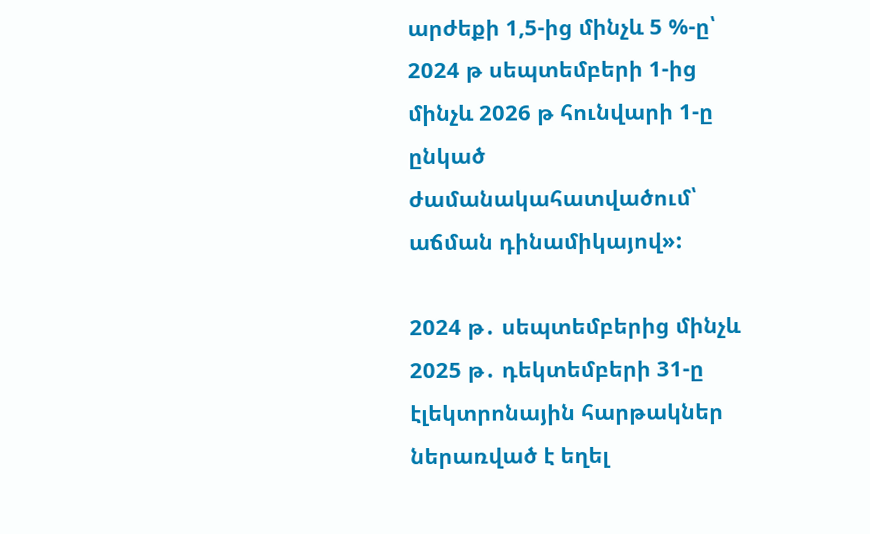արժեքի 1,5-ից մինչև 5 %-ը՝ 2024 թ սեպտեմբերի 1-ից մինչև 2026 թ հունվարի 1-ը ընկած ժամանակահատվածում՝ աճման դինամիկայով»:

2024 թ․ սեպտեմբերից մինչև 2025 թ․ դեկտեմբերի 31-ը էլեկտրոնային հարթակներ ներառված է եղել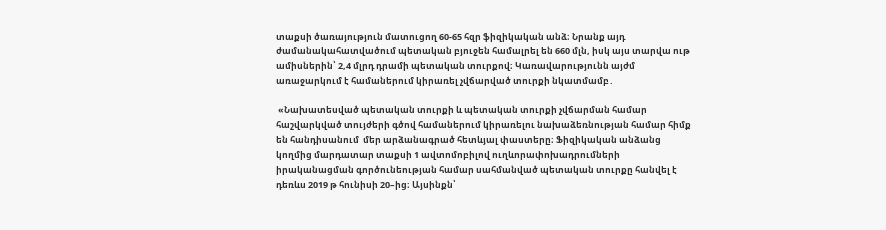տաքսի ծառայություն մատուցող 60-65 հզր ֆիզիկական անձ։ Նրանք այդ ժամանակահատվածում պետական բյուջեն համալրել են 660 մլն, իսկ այս տարվա ութ ամիսներին՝ 2,4 մլրդ դրամի պետական տուրքով։ Կառավարությունն այժմ առաջարկում է համաներում կիրառել չվճարված տուրքի նկատմամբ․

 «Նախատեսված պետական տուրքի և պետական տուրքի չվճարման համար հաշվարկված տույժերի գծով համաներում կիրառելու նախաձեռնության համար հիմք են հանդիսանում  մեր արձանագրած հետևյալ փաստերը։ Ֆիզիկական անձանց կողմից մարդատար տաքսի 1 ավտոմոբիլով ուղևորափոխադրումների իրականացման գործունեության համար սահմանված պետական տուրքը հանվել է դեռևս 2019 թ հունիսի 20–ից։ Այսինքն՝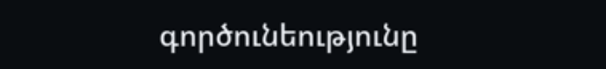գործունեությունը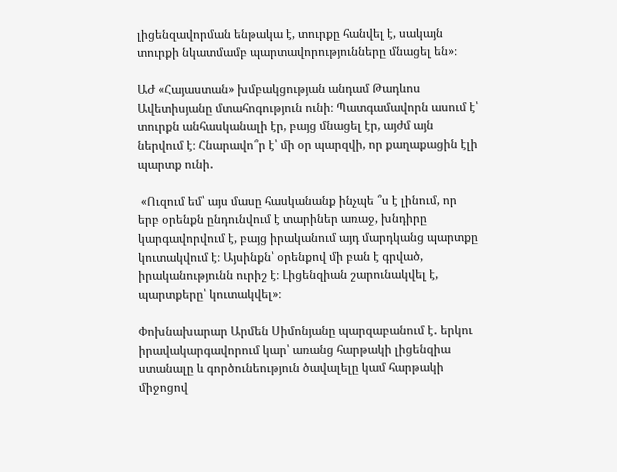լիցենզավորման ենթակա է, տուրքը հանվել է, սակայն տուրքի նկատմամբ պարտավորությունները մնացել են»։

ԱԺ «Հայաստան» խմբակցության անդամ Թադևոս Ավետիսյանը մտահոգություն ունի։ Պատգամավորն ասում է՝ տուրքն անհասկանալի էր, բայց մնացել էր, այժմ այն ներվում է։ Հնարավո՞ր է՝ մի օր պարզվի, որ քաղաքացին էլի պարտք ունի․

 «Ուզում եմ՝ այս մասը հասկանանք ինչպե ՞ս է լինում, որ երբ օրենքն ընդունվում է տարիներ առաջ, խնդիրը կարգավորվում է, բայց իրականում այդ մարդկանց պարտքը կուտակվում է։ Այսինքն՝ օրենքով մի բան է գրված, իրականությունն ուրիշ է։ Լիցենզիան շարունակվել է, պարտքերը՝ կուտակվել»։

Փոխնախարար Արմեն Սիմոնյանը պարզաբանում է․ երկու իրավակարգավորում կար՝ առանց հարթակի լիցենզիա ստանալը և գործունեություն ծավալելը կամ հարթակի միջոցով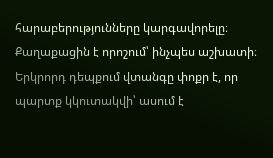հարաբերությունները կարգավորելը։ Քաղաքացին է որոշում՝ ինչպես աշխատի։ Երկրորդ դեպքում վտանգը փոքր է, որ պարտք կկուտակվի՝ ասում է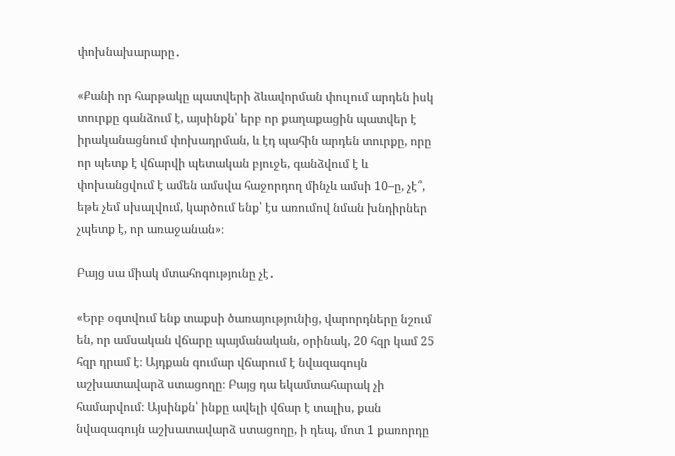փոխնախարարը․

«Քանի որ հարթակը պատվերի ձևավորման փուլում արդեն իսկ տուրքը գանձում է, այսինքն՝ երբ որ քաղաքացին պատվեր է իրականացնում փոխադրման, և էդ պահին արդեն տուրքը, որը որ պետք է վճարվի պետական բյուջե, գանձվում է և փոխանցվում է ամեն ամսվա հաջորդող մինչև ամսի 10–ը, չէ՞, եթե չեմ սխալվում, կարծում ենք՝ էս առումով նման խնդիրներ չպետք է, որ առաջանան»։

Բայց սա միակ մտահոգությունը չէ․

«Երբ օգտվում ենք տաքսի ծառայությունից, վարորդները նշում են, որ ամսական վճարը պայմանական, օրինակ, 20 հզր կամ 25 հզր դրամ է։ Այդքան գումար վճարում է նվազագույն աշխատավարձ ստացողը։ Բայց դա եկամտահարակ չի համարվում։ Այսինքն՝ ինքը ավելի վճար է տալիս, քան նվազագույն աշխատավարձ ստացողը, ի դեպ, մոտ 1 քառորդը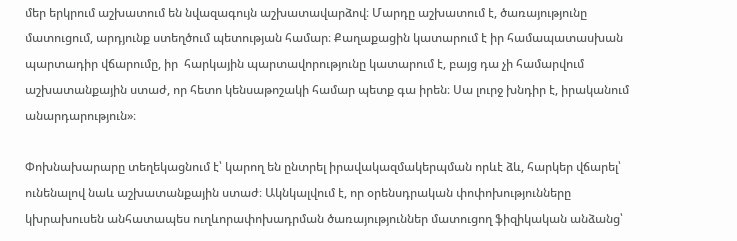մեր երկրում աշխատում են նվազագույն աշխատավարձով։ Մարդը աշխատում է, ծառայությունը մատուցում, արդյունք ստեղծում պետության համար։ Քաղաքացին կատարում է իր համապատասխան պարտադիր վճարումը, իր  հարկային պարտավորությունը կատարում է, բայց դա չի համարվում աշխատանքային ստաժ, որ հետո կենսաթոշակի համար պետք գա իրեն։ Սա լուրջ խնդիր է, իրականում անարդարություն»։

Փոխնախարարը տեղեկացնում է՝ կարող են ընտրել իրավակազմակերպման որևէ ձև, հարկեր վճարել՝ ունենալով նաև աշխատանքային ստաժ։ Ակնկալվում է, որ օրենսդրական փոփոխությունները կխրախուսեն անհատապես ուղևորափոխադրման ծառայություններ մատուցող ֆիզիկական անձանց՝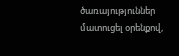ծառայություններ մատուցել օրենքով,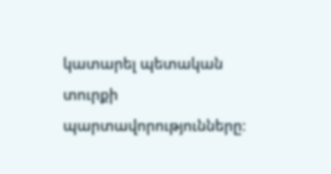կատարել պետական տուրքի պարտավորությունները։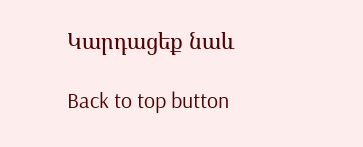Կարդացեք նաև

Back to top button